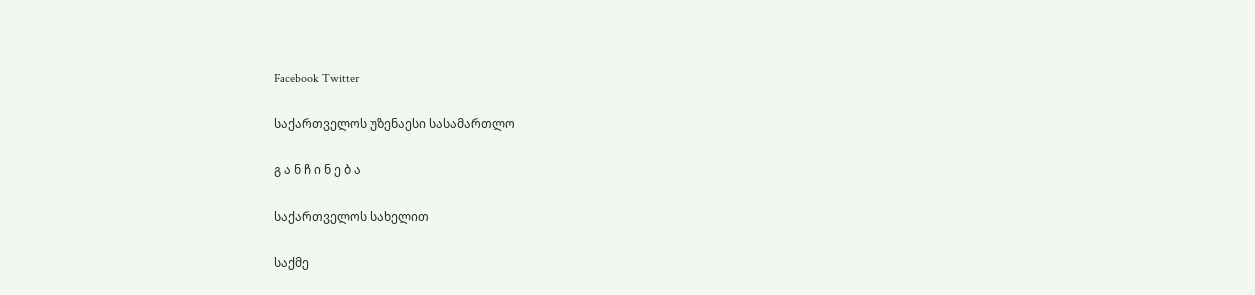Facebook Twitter

საქართველოს უზენაესი სასამართლო

გ ა ნ ჩ ი ნ ე ბ ა

საქართველოს სახელით

საქმე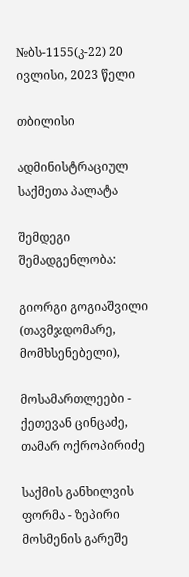№ბს-1155(კ-22) 20 ივლისი, 2023 წელი

თბილისი

ადმინისტრაციულ საქმეთა პალატა

შემდეგი შემადგენლობა:

გიორგი გოგიაშვილი (თავმჯდომარე, მომხსენებელი),

მოსამართლეები - ქეთევან ცინცაძე, თამარ ოქროპირიძე

საქმის განხილვის ფორმა - ზეპირი მოსმენის გარეშე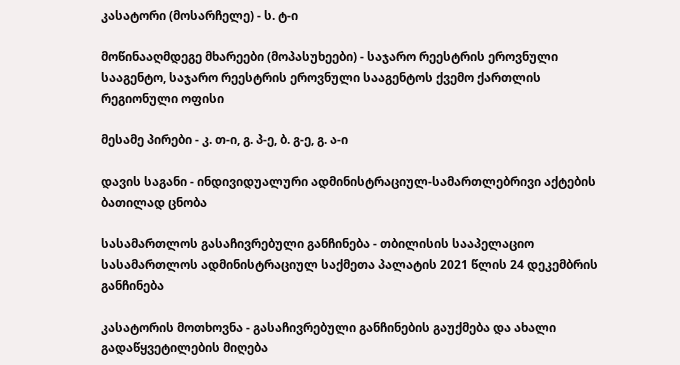კასატორი (მოსარჩელე) - ს. ტ-ი

მოწინააღმდეგე მხარეები (მოპასუხეები) - საჯარო რეესტრის ეროვნული სააგენტო, საჯარო რეესტრის ეროვნული სააგენტოს ქვემო ქართლის რეგიონული ოფისი

მესამე პირები - კ. თ-ი, გ. პ-ე, ბ. გ-ე, გ. ა-ი

დავის საგანი - ინდივიდუალური ადმინისტრაციულ-სამართლებრივი აქტების ბათილად ცნობა

სასამართლოს გასაჩივრებული განჩინება - თბილისის სააპელაციო სასამართლოს ადმინისტრაციულ საქმეთა პალატის 2021 წლის 24 დეკემბრის განჩინება

კასატორის მოთხოვნა - გასაჩივრებული განჩინების გაუქმება და ახალი გადაწყვეტილების მიღება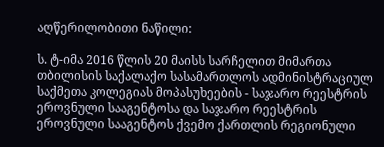აღწერილობითი ნაწილი:

ს. ტ-იმა 2016 წლის 20 მაისს სარჩელით მიმართა თბილისის საქალაქო სასამართლოს ადმინისტრაციულ საქმეთა კოლეგიას მოპასუხეების - საჯარო რეესტრის ეროვნული სააგენტოსა და საჯარო რეესტრის ეროვნული სააგენტოს ქვემო ქართლის რეგიონული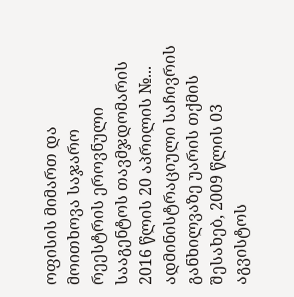ოფისის მიმართ და მოითხოვა საჯარო რეესტრის ეროვნული სააგენტოს თავმჯდომარის 2016 წლის 20 აპრილის №... ადმინისტრაციული საჩივრის განხილვაზე უარის თქმის შესახებ, 2009 წლის 03 აგვისტოს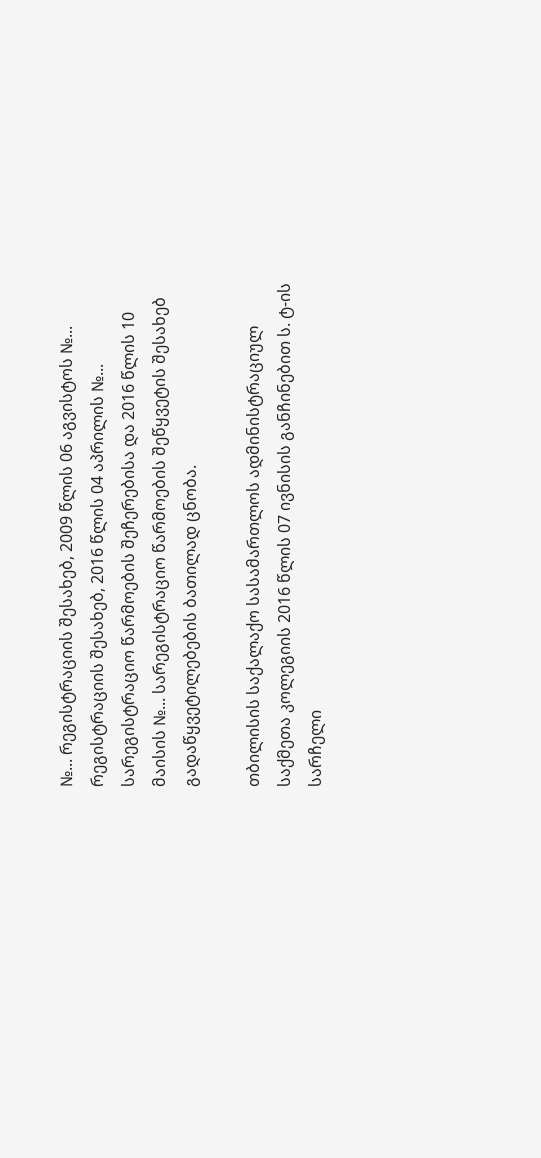№... რეგისტრაციის შესახებ, 2009 წლის 06 აგვისტოს №... რეგისტრაციის შესახებ, 2016 წლის 04 აპრილის №... სარეგისტრაციო წარმოების შეჩერებისა და 2016 წლის 10 მაისის №... სარეგისტრაციო წარმოების შეწყვეტის შესახებ გადაწყვეტილებების ბათილად ცნობა.

თბილისის საქალაქო სასამართლოს ადმინისტრაციულ საქმეთა კოლეგიის 2016 წლის 07 ივნისის განჩინებით ს. ტ-ის სარჩელი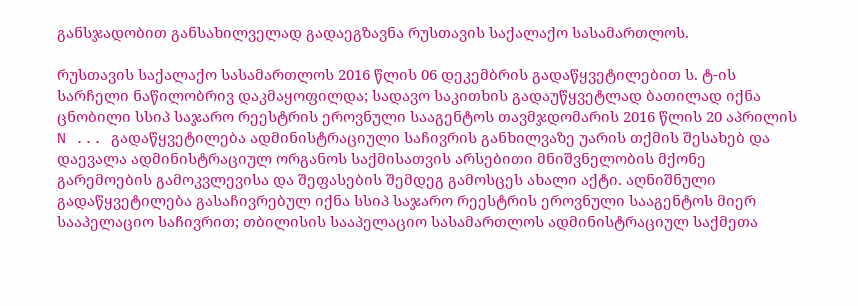განსჯადობით განსახილველად გადაეგზავნა რუსთავის საქალაქო სასამართლოს.

რუსთავის საქალაქო სასამართლოს 2016 წლის 06 დეკემბრის გადაწყვეტილებით ს. ტ-ის სარჩელი ნაწილობრივ დაკმაყოფილდა; სადავო საკითხის გადაუწყვეტლად ბათილად იქნა ცნობილი სსიპ საჯარო რეესტრის ეროვნული სააგენტოს თავმჯდომარის 2016 წლის 20 აპრილის N ... გადაწყვეტილება ადმინისტრაციული საჩივრის განხილვაზე უარის თქმის შესახებ და დაევალა ადმინისტრაციულ ორგანოს საქმისათვის არსებითი მნიშვნელობის მქონე გარემოების გამოკვლევისა და შეფასების შემდეგ გამოსცეს ახალი აქტი. აღნიშნული გადაწყვეტილება გასაჩივრებულ იქნა სსიპ საჯარო რეესტრის ეროვნული სააგენტოს მიერ სააპელაციო საჩივრით; თბილისის სააპელაციო სასამართლოს ადმინისტრაციულ საქმეთა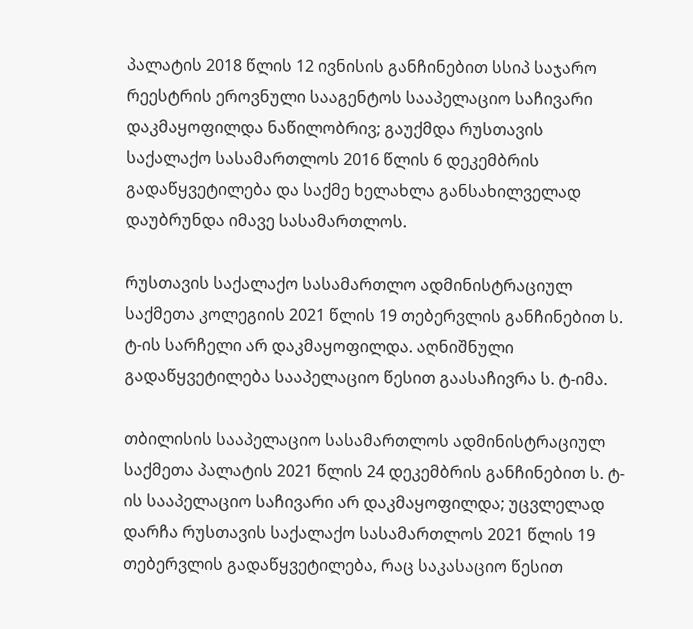პალატის 2018 წლის 12 ივნისის განჩინებით სსიპ საჯარო რეესტრის ეროვნული სააგენტოს სააპელაციო საჩივარი დაკმაყოფილდა ნაწილობრივ; გაუქმდა რუსთავის საქალაქო სასამართლოს 2016 წლის 6 დეკემბრის გადაწყვეტილება და საქმე ხელახლა განსახილველად დაუბრუნდა იმავე სასამართლოს.

რუსთავის საქალაქო სასამართლო ადმინისტრაციულ საქმეთა კოლეგიის 2021 წლის 19 თებერვლის განჩინებით ს. ტ-ის სარჩელი არ დაკმაყოფილდა. აღნიშნული გადაწყვეტილება სააპელაციო წესით გაასაჩივრა ს. ტ-იმა.

თბილისის სააპელაციო სასამართლოს ადმინისტრაციულ საქმეთა პალატის 2021 წლის 24 დეკემბრის განჩინებით ს. ტ-ის სააპელაციო საჩივარი არ დაკმაყოფილდა; უცვლელად დარჩა რუსთავის საქალაქო სასამართლოს 2021 წლის 19 თებერვლის გადაწყვეტილება, რაც საკასაციო წესით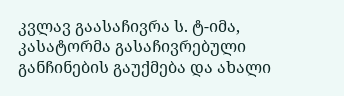კვლავ გაასაჩივრა ს. ტ-იმა, კასატორმა გასაჩივრებული განჩინების გაუქმება და ახალი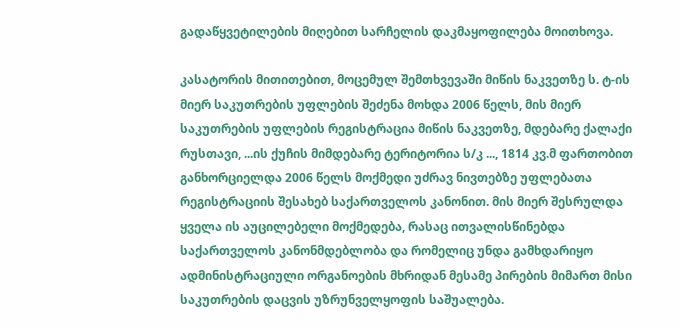გადაწყვეტილების მიღებით სარჩელის დაკმაყოფილება მოითხოვა.

კასატორის მითითებით, მოცემულ შემთხვევაში მიწის ნაკვეთზე ს. ტ-ის მიერ საკუთრების უფლების შეძენა მოხდა 2006 წელს, მის მიერ საკუთრების უფლების რეგისტრაცია მიწის ნაკვეთზე, მდებარე ქალაქი რუსთავი, ...ის ქუჩის მიმდებარე ტერიტორია ს/კ ..., 1814 კვ.მ ფართობით განხორციელდა 2006 წელს მოქმედი უძრავ ნივთებზე უფლებათა რეგისტრაციის შესახებ საქართველოს კანონით. მის მიერ შესრულდა ყველა ის აუცილებელი მოქმედება, რასაც ითვალისწინებდა საქართველოს კანონმდებლობა და რომელიც უნდა გამხდარიყო ადმინისტრაციული ორგანოების მხრიდან მესამე პირების მიმართ მისი საკუთრების დაცვის უზრუნველყოფის საშუალება.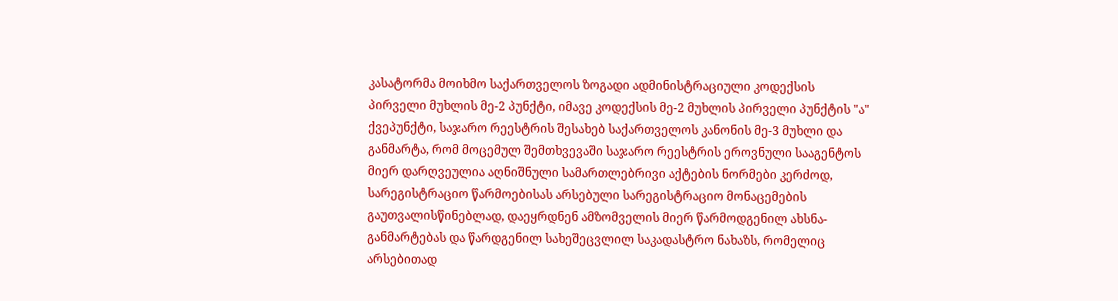კასატორმა მოიხმო საქართველოს ზოგადი ადმინისტრაციული კოდექსის პირველი მუხლის მე-2 პუნქტი, იმავე კოდექსის მე-2 მუხლის პირველი პუნქტის "ა" ქვეპუნქტი, საჯარო რეესტრის შესახებ საქართველოს კანონის მე-3 მუხლი და განმარტა, რომ მოცემულ შემთხვევაში საჯარო რეესტრის ეროვნული სააგენტოს მიერ დარღვეულია აღნიშნული სამართლებრივი აქტების ნორმები კერძოდ, სარეგისტრაციო წარმოებისას არსებული სარეგისტრაციო მონაცემების გაუთვალისწინებლად, დაეყრდნენ ამზომველის მიერ წარმოდგენილ ახსნა-განმარტებას და წარდგენილ სახეშეცვლილ საკადასტრო ნახაზს, რომელიც არსებითად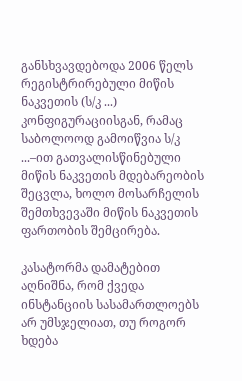განსხვავდებოდა 2006 წელს რეგისტრირებული მიწის ნაკვეთის (ს/კ ...) კონფიგურაციისგან, რამაც საბოლოოდ გამოიწვია ს/კ ...–ით გათვალისწინებული მიწის ნაკვეთის მდებარეობის შეცვლა, ხოლო მოსარჩელის შემთხვევაში მიწის ნაკვეთის ფართობის შემცირება.

კასატორმა დამატებით აღნიშნა, რომ ქვედა ინსტანციის სასამართლოებს არ უმსჯელიათ, თუ როგორ ხდება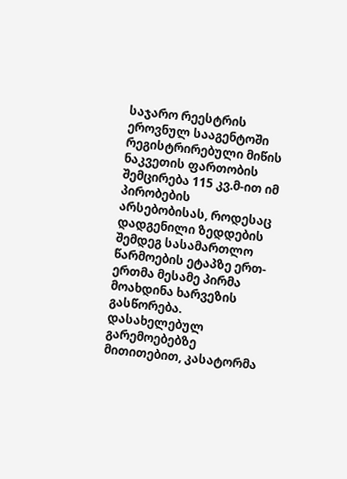საჯარო რეესტრის ეროვნულ სააგენტოში რეგისტრირებული მიწის ნაკვეთის ფართობის შემცირება 115 კვ.მ-ით იმ პირობების არსებობისას, როდესაც დადგენილი ზედდების შემდეგ სასამართლო წარმოების ეტაპზე ერთ-ერთმა მესამე პირმა მოახდინა ხარვეზის გასწორება. დასახელებულ გარემოებებზე მითითებით, კასატორმა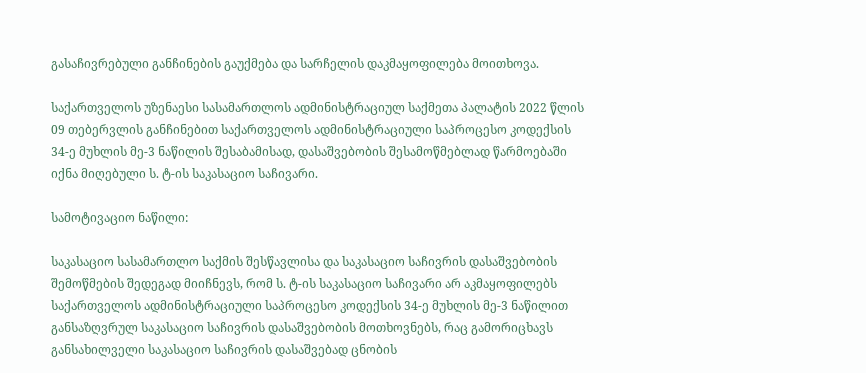გასაჩივრებული განჩინების გაუქმება და სარჩელის დაკმაყოფილება მოითხოვა.

საქართველოს უზენაესი სასამართლოს ადმინისტრაციულ საქმეთა პალატის 2022 წლის 09 თებერვლის განჩინებით საქართველოს ადმინისტრაციული საპროცესო კოდექსის 34-ე მუხლის მე-3 ნაწილის შესაბამისად, დასაშვებობის შესამოწმებლად წარმოებაში იქნა მიღებული ს. ტ-ის საკასაციო საჩივარი.

სამოტივაციო ნაწილი:

საკასაციო სასამართლო საქმის შესწავლისა და საკასაციო საჩივრის დასაშვებობის შემოწმების შედეგად მიიჩნევს, რომ ს. ტ-ის საკასაციო საჩივარი არ აკმაყოფილებს საქართველოს ადმინისტრაციული საპროცესო კოდექსის 34-ე მუხლის მე-3 ნაწილით განსაზღვრულ საკასაციო საჩივრის დასაშვებობის მოთხოვნებს, რაც გამორიცხავს განსახილველი საკასაციო საჩივრის დასაშვებად ცნობის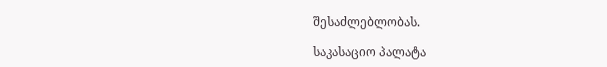შესაძლებლობას.

საკასაციო პალატა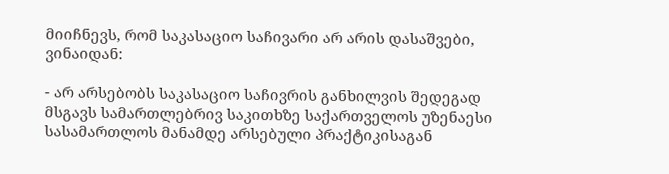მიიჩნევს, რომ საკასაციო საჩივარი არ არის დასაშვები, ვინაიდან:

- არ არსებობს საკასაციო საჩივრის განხილვის შედეგად მსგავს სამართლებრივ საკითხზე საქართველოს უზენაესი სასამართლოს მანამდე არსებული პრაქტიკისაგან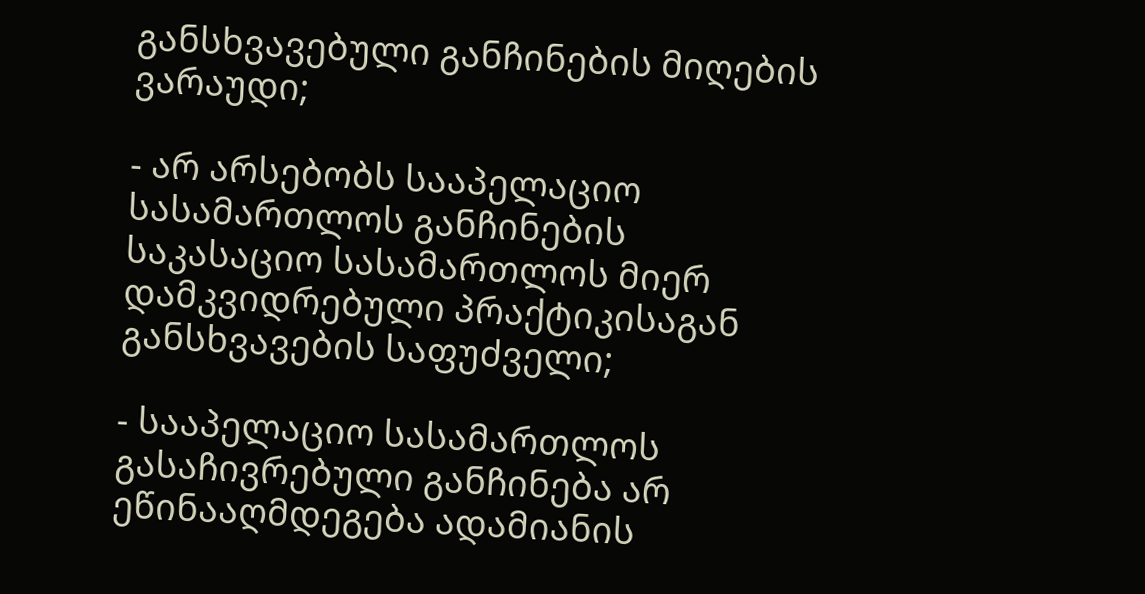განსხვავებული განჩინების მიღების ვარაუდი;

- არ არსებობს სააპელაციო სასამართლოს განჩინების საკასაციო სასამართლოს მიერ დამკვიდრებული პრაქტიკისაგან განსხვავების საფუძველი;

- სააპელაციო სასამართლოს გასაჩივრებული განჩინება არ ეწინააღმდეგება ადამიანის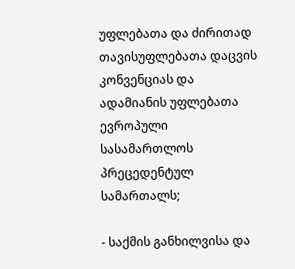უფლებათა და ძირითად თავისუფლებათა დაცვის კონვენციას და ადამიანის უფლებათა ევროპული სასამართლოს პრეცედენტულ სამართალს;

- საქმის განხილვისა და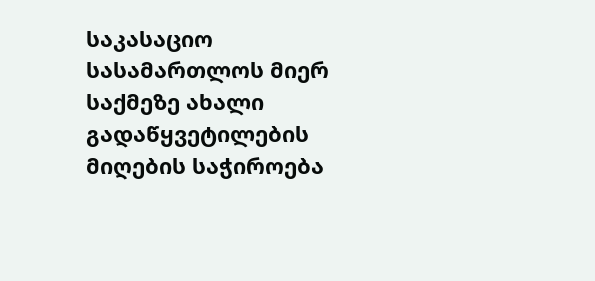საკასაციო სასამართლოს მიერ საქმეზე ახალი გადაწყვეტილების მიღების საჭიროება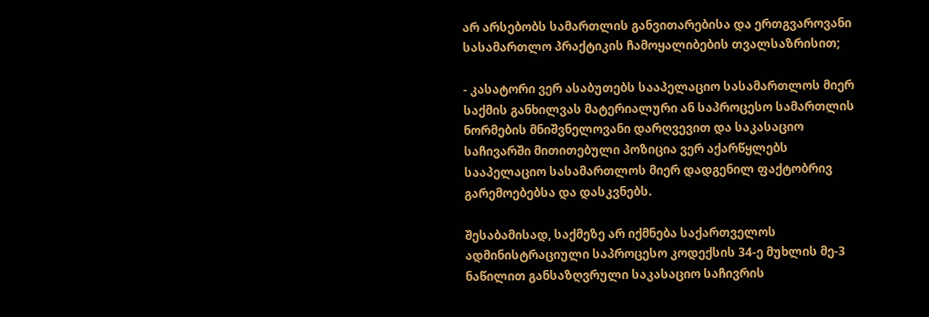არ არსებობს სამართლის განვითარებისა და ერთგვაროვანი სასამართლო პრაქტიკის ჩამოყალიბების თვალსაზრისით;

- კასატორი ვერ ასაბუთებს სააპელაციო სასამართლოს მიერ საქმის განხილვას მატერიალური ან საპროცესო სამართლის ნორმების მნიშვნელოვანი დარღვევით და საკასაციო საჩივარში მითითებული პოზიცია ვერ აქარწყლებს სააპელაციო სასამართლოს მიერ დადგენილ ფაქტობრივ გარემოებებსა და დასკვნებს.

შესაბამისად, საქმეზე არ იქმნება საქართველოს ადმინისტრაციული საპროცესო კოდექსის 34-ე მუხლის მე-3 ნაწილით განსაზღვრული საკასაციო საჩივრის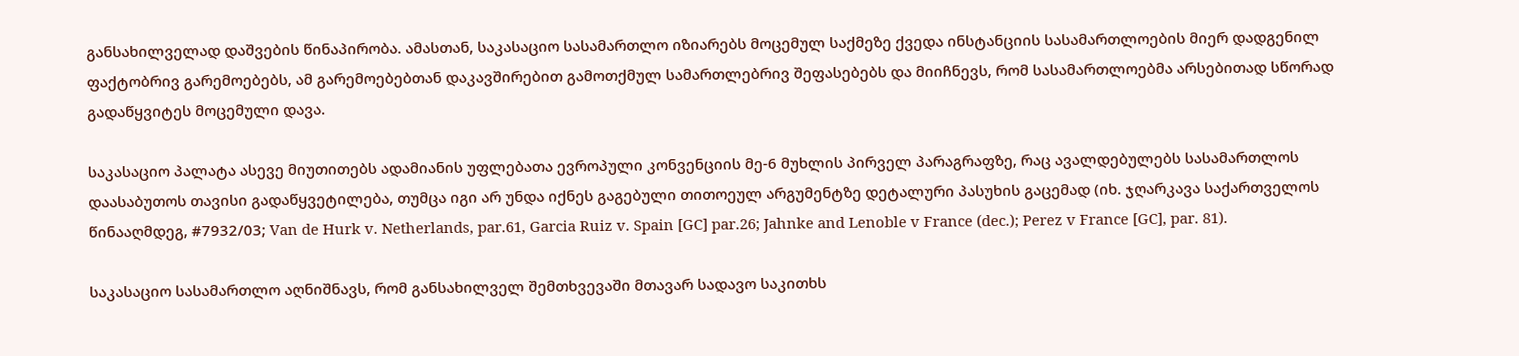განსახილველად დაშვების წინაპირობა. ამასთან, საკასაციო სასამართლო იზიარებს მოცემულ საქმეზე ქვედა ინსტანციის სასამართლოების მიერ დადგენილ ფაქტობრივ გარემოებებს, ამ გარემოებებთან დაკავშირებით გამოთქმულ სამართლებრივ შეფასებებს და მიიჩნევს, რომ სასამართლოებმა არსებითად სწორად გადაწყვიტეს მოცემული დავა.

საკასაციო პალატა ასევე მიუთითებს ადამიანის უფლებათა ევროპული კონვენციის მე-6 მუხლის პირველ პარაგრაფზე, რაც ავალდებულებს სასამართლოს დაასაბუთოს თავისი გადაწყვეტილება, თუმცა იგი არ უნდა იქნეს გაგებული თითოეულ არგუმენტზე დეტალური პასუხის გაცემად (იხ. ჯღარკავა საქართველოს წინააღმდეგ, #7932/03; Van de Hurk v. Netherlands, par.61, Garcia Ruiz v. Spain [GC] par.26; Jahnke and Lenoble v France (dec.); Perez v France [GC], par. 81).

საკასაციო სასამართლო აღნიშნავს, რომ განსახილველ შემთხვევაში მთავარ სადავო საკითხს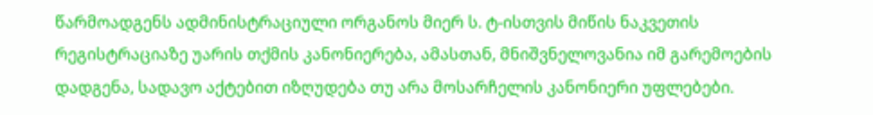წარმოადგენს ადმინისტრაციული ორგანოს მიერ ს. ტ-ისთვის მიწის ნაკვეთის რეგისტრაციაზე უარის თქმის კანონიერება, ამასთან, მნიშვნელოვანია იმ გარემოების დადგენა, სადავო აქტებით იზღუდება თუ არა მოსარჩელის კანონიერი უფლებები.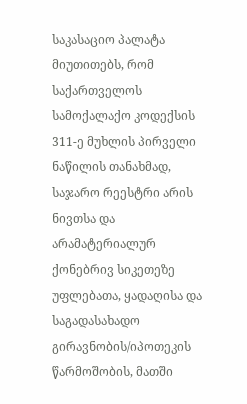საკასაციო პალატა მიუთითებს, რომ საქართველოს სამოქალაქო კოდექსის 311-ე მუხლის პირველი ნაწილის თანახმად, საჯარო რეესტრი არის ნივთსა და არამატერიალურ ქონებრივ სიკეთეზე უფლებათა, ყადაღისა და საგადასახადო გირავნობის/იპოთეკის წარმოშობის, მათში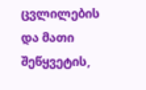ცვლილების და მათი შეწყვეტის,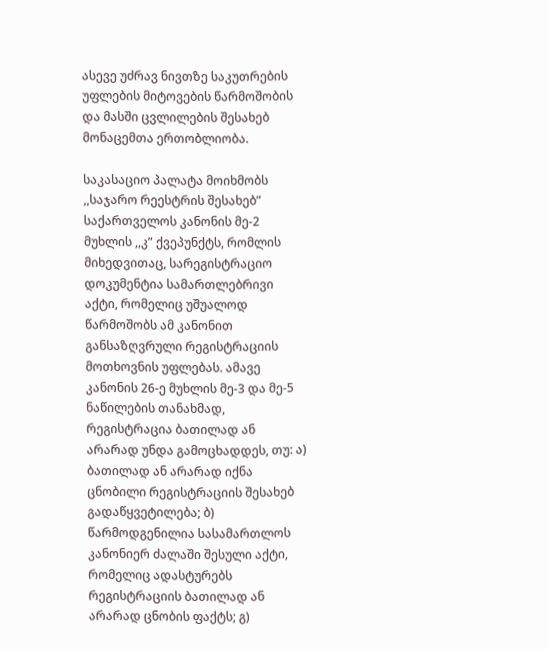ასევე უძრავ ნივთზე საკუთრების უფლების მიტოვების წარმოშობის და მასში ცვლილების შესახებ მონაცემთა ერთობლიობა.

საკასაციო პალატა მოიხმობს ,,საჯარო რეესტრის შესახებ” საქართველოს კანონის მე-2 მუხლის ,,კ” ქვეპუნქტს, რომლის მიხედვითაც, სარეგისტრაციო დოკუმენტია სამართლებრივი აქტი, რომელიც უშუალოდ წარმოშობს ამ კანონით განსაზღვრული რეგისტრაციის მოთხოვნის უფლებას. ამავე კანონის 26-ე მუხლის მე-3 და მე-5 ნაწილების თანახმად, რეგისტრაცია ბათილად ან არარად უნდა გამოცხადდეს, თუ: ა) ბათილად ან არარად იქნა ცნობილი რეგისტრაციის შესახებ გადაწყვეტილება; ბ) წარმოდგენილია სასამართლოს კანონიერ ძალაში შესული აქტი, რომელიც ადასტურებს რეგისტრაციის ბათილად ან არარად ცნობის ფაქტს; გ)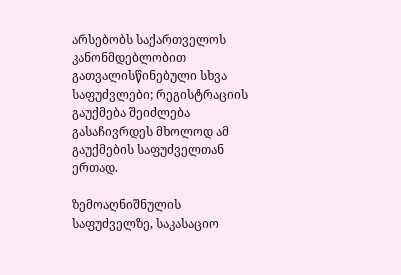არსებობს საქართველოს კანონმდებლობით გათვალისწინებული სხვა საფუძვლები; რეგისტრაციის გაუქმება შეიძლება გასაჩივრდეს მხოლოდ ამ გაუქმების საფუძველთან ერთად.

ზემოაღნიშნულის საფუძველზე, საკასაციო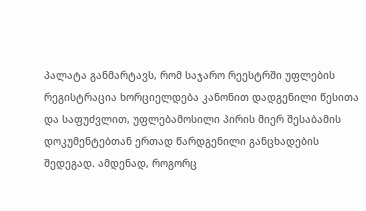პალატა განმარტავს, რომ საჯარო რეესტრში უფლების რეგისტრაცია ხორციელდება კანონით დადგენილი წესითა და საფუძვლით, უფლებამოსილი პირის მიერ შესაბამის დოკუმენტებთან ერთად წარდგენილი განცხადების შედეგად. ამდენად, როგორც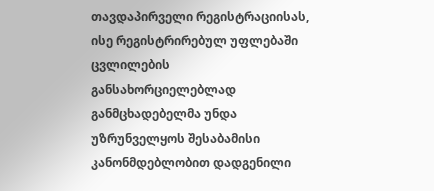თავდაპირველი რეგისტრაციისას, ისე რეგისტრირებულ უფლებაში ცვლილების განსახორციელებლად განმცხადებელმა უნდა უზრუნველყოს შესაბამისი კანონმდებლობით დადგენილი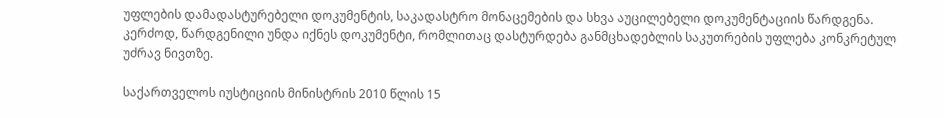უფლების დამადასტურებელი დოკუმენტის, საკადასტრო მონაცემების და სხვა აუცილებელი დოკუმენტაციის წარდგენა. კერძოდ, წარდგენილი უნდა იქნეს დოკუმენტი, რომლითაც დასტურდება განმცხადებლის საკუთრების უფლება კონკრეტულ უძრავ ნივთზე.

საქართველოს იუსტიციის მინისტრის 2010 წლის 15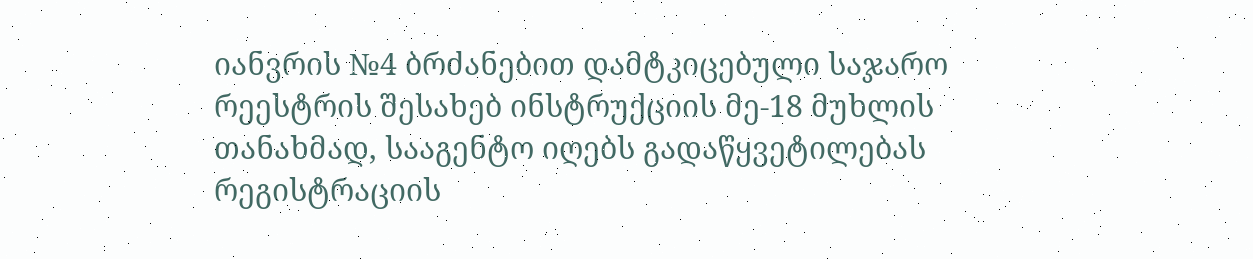იანვრის №4 ბრძანებით დამტკიცებული საჯარო რეესტრის შესახებ ინსტრუქციის მე-18 მუხლის თანახმად, სააგენტო იღებს გადაწყვეტილებას რეგისტრაციის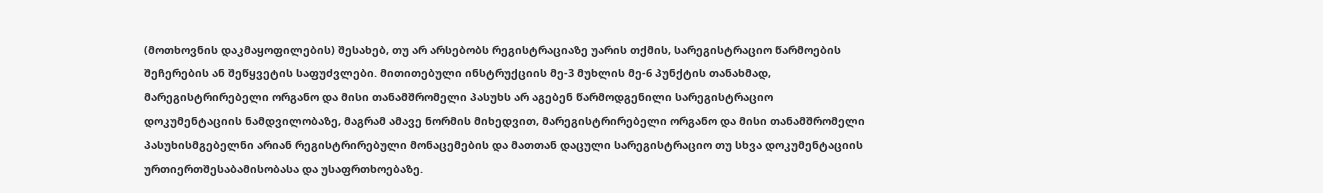(მოთხოვნის დაკმაყოფილების) შესახებ, თუ არ არსებობს რეგისტრაციაზე უარის თქმის, სარეგისტრაციო წარმოების შეჩერების ან შეწყვეტის საფუძვლები. მითითებული ინსტრუქციის მე-3 მუხლის მე-6 პუნქტის თანახმად, მარეგისტრირებელი ორგანო და მისი თანამშრომელი პასუხს არ აგებენ წარმოდგენილი სარეგისტრაციო დოკუმენტაციის ნამდვილობაზე, მაგრამ ამავე ნორმის მიხედვით, მარეგისტრირებელი ორგანო და მისი თანამშრომელი პასუხისმგებელნი არიან რეგისტრირებული მონაცემების და მათთან დაცული სარეგისტრაციო თუ სხვა დოკუმენტაციის ურთიერთშესაბამისობასა და უსაფრთხოებაზე.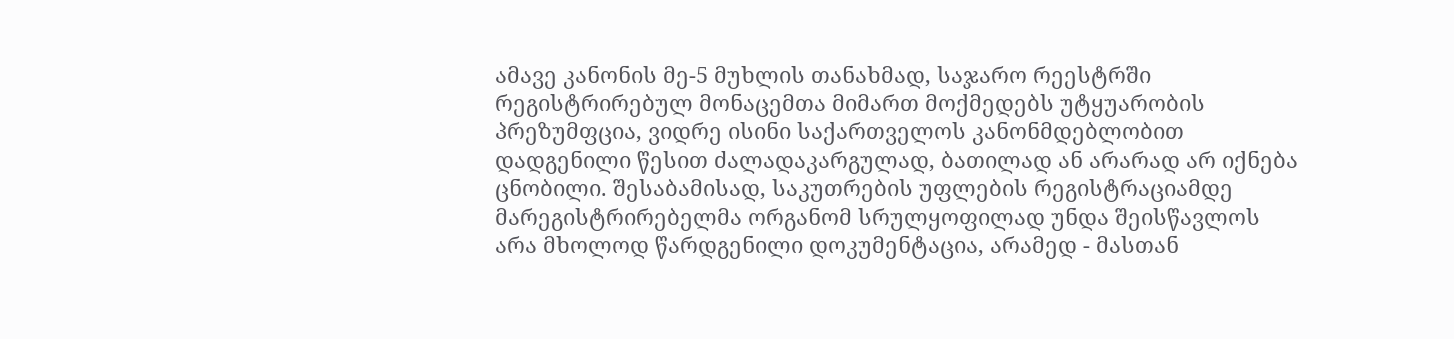ამავე კანონის მე-5 მუხლის თანახმად, საჯარო რეესტრში რეგისტრირებულ მონაცემთა მიმართ მოქმედებს უტყუარობის პრეზუმფცია, ვიდრე ისინი საქართველოს კანონმდებლობით დადგენილი წესით ძალადაკარგულად, ბათილად ან არარად არ იქნება ცნობილი. შესაბამისად, საკუთრების უფლების რეგისტრაციამდე მარეგისტრირებელმა ორგანომ სრულყოფილად უნდა შეისწავლოს არა მხოლოდ წარდგენილი დოკუმენტაცია, არამედ - მასთან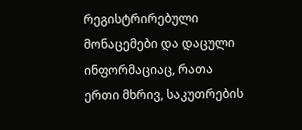რეგისტრირებული მონაცემები და დაცული ინფორმაციაც, რათა ერთი მხრივ, საკუთრების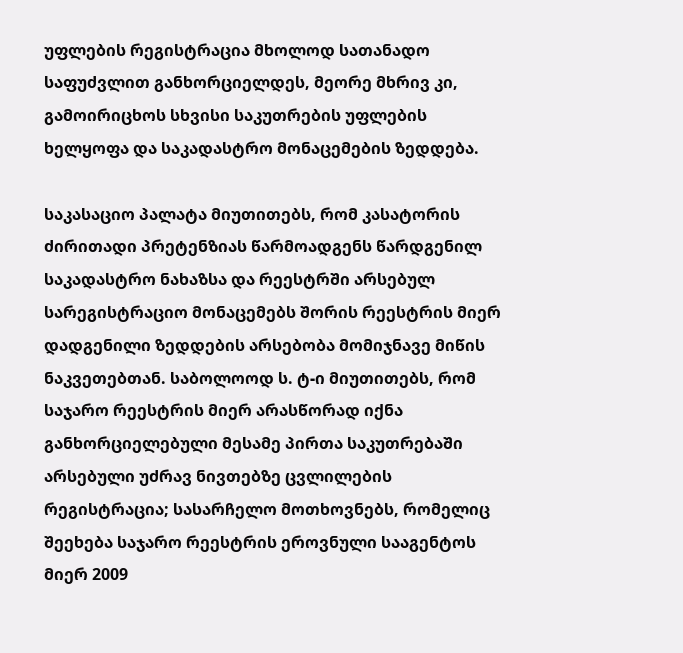უფლების რეგისტრაცია მხოლოდ სათანადო საფუძვლით განხორციელდეს, მეორე მხრივ კი, გამოირიცხოს სხვისი საკუთრების უფლების ხელყოფა და საკადასტრო მონაცემების ზედდება.

საკასაციო პალატა მიუთითებს, რომ კასატორის ძირითადი პრეტენზიას წარმოადგენს წარდგენილ საკადასტრო ნახაზსა და რეესტრში არსებულ სარეგისტრაციო მონაცემებს შორის რეესტრის მიერ დადგენილი ზედდების არსებობა მომიჯნავე მიწის ნაკვეთებთან. საბოლოოდ ს. ტ-ი მიუთითებს, რომ საჯარო რეესტრის მიერ არასწორად იქნა განხორციელებული მესამე პირთა საკუთრებაში არსებული უძრავ ნივთებზე ცვლილების რეგისტრაცია; სასარჩელო მოთხოვნებს, რომელიც შეეხება საჯარო რეესტრის ეროვნული სააგენტოს მიერ 2009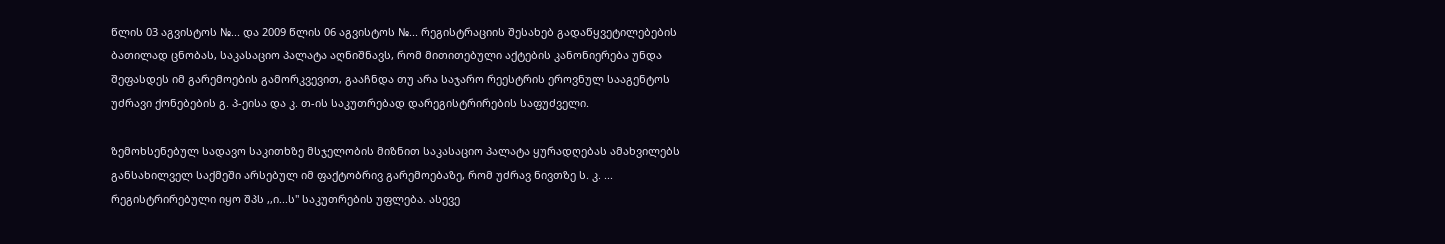წლის 03 აგვისტოს №... და 2009 წლის 06 აგვისტოს №... რეგისტრაციის შესახებ გადაწყვეტილებების ბათილად ცნობას, საკასაციო პალატა აღნიშნავს, რომ მითითებული აქტების კანონიერება უნდა შეფასდეს იმ გარემოების გამორკვევით, გააჩნდა თუ არა საჯარო რეესტრის ეროვნულ სააგენტოს უძრავი ქონებების გ. პ-ეისა და კ. თ-ის საკუთრებად დარეგისტრირების საფუძველი.

ზემოხსენებულ სადავო საკითხზე მსჯელობის მიზნით საკასაციო პალატა ყურადღებას ამახვილებს განსახილველ საქმეში არსებულ იმ ფაქტობრივ გარემოებაზე, რომ უძრავ ნივთზე ს. კ. ... რეგისტრირებული იყო შპს ,,ი...ს" საკუთრების უფლება. ასევე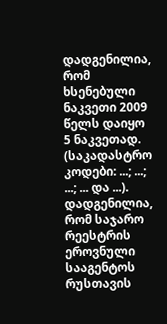დადგენილია, რომ ხსენებული ნაკვეთი 2009 წელს დაიყო 5 ნაკვეთად. (საკადასტრო კოდები: ...; ...; ...; ... და ...). დადგენილია, რომ საჯარო რეესტრის ეროვნული სააგენტოს რუსთავის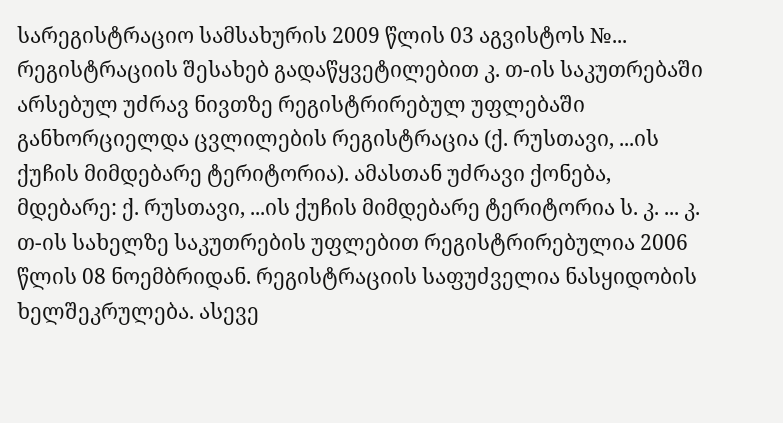სარეგისტრაციო სამსახურის 2009 წლის 03 აგვისტოს №... რეგისტრაციის შესახებ გადაწყვეტილებით კ. თ-ის საკუთრებაში არსებულ უძრავ ნივთზე რეგისტრირებულ უფლებაში განხორციელდა ცვლილების რეგისტრაცია (ქ. რუსთავი, ...ის ქუჩის მიმდებარე ტერიტორია). ამასთან უძრავი ქონება, მდებარე: ქ. რუსთავი, ...ის ქუჩის მიმდებარე ტერიტორია ს. კ. ... კ. თ-ის სახელზე საკუთრების უფლებით რეგისტრირებულია 2006 წლის 08 ნოემბრიდან. რეგისტრაციის საფუძველია ნასყიდობის ხელშეკრულება. ასევე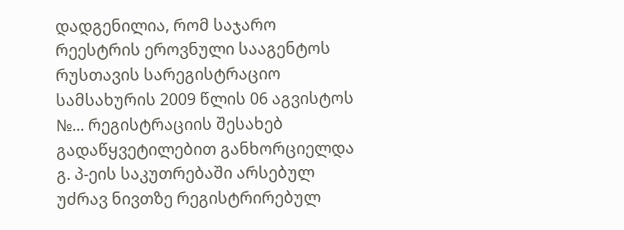დადგენილია, რომ საჯარო რეესტრის ეროვნული სააგენტოს რუსთავის სარეგისტრაციო სამსახურის 2009 წლის 06 აგვისტოს №... რეგისტრაციის შესახებ გადაწყვეტილებით განხორციელდა გ. პ-ეის საკუთრებაში არსებულ უძრავ ნივთზე რეგისტრირებულ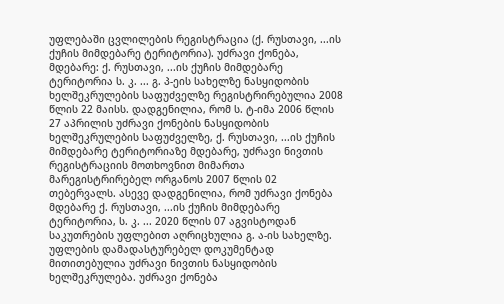უფლებაში ცვლილების რეგისტრაცია (ქ. რუსთავი, ...ის ქუჩის მიმდებარე ტერიტორია). უძრავი ქონება, მდებარე: ქ. რუსთავი, ...ის ქუჩის მიმდებარე ტერიტორია ს. კ. ... გ. პ-ეის სახელზე ნასყიდობის ხელშეკრულების საფუძველზე რეგისტრირებულია 2008 წლის 22 მაისს. დადგენილია, რომ ს. ტ-იმა 2006 წლის 27 აპრილის უძრავი ქონების ნასყიდობის ხელშეკრულების საფუძველზე, ქ. რუსთავი, ...ის ქუჩის მიმდებარე ტერიტორიაზე მდებარე, უძრავი ნივთის რეგისტრაციის მოთხოვნით მიმართა მარეგისტრირებელ ორგანოს 2007 წლის 02 თებერვალს. ასევე დადგენილია, რომ უძრავი ქონება მდებარე ქ. რუსთავი, ...ის ქუჩის მიმდებარე ტერიტორია, ს. კ. ... 2020 წლის 07 აგვისტოდან საკუთრების უფლებით აღრიცხულია გ. ა-ის სახელზე. უფლების დამადასტურებელ დოკუმენტად მითითებულია უძრავი ნივთის ნასყიდობის ხელშეკრულება. უძრავი ქონება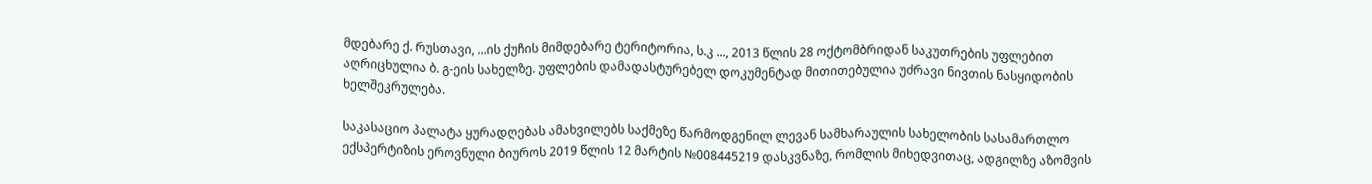მდებარე ქ. რუსთავი, ...ის ქუჩის მიმდებარე ტერიტორია, ს.კ ..., 2013 წლის 28 ოქტომბრიდან საკუთრების უფლებით აღრიცხულია ბ. გ-ეის სახელზე. უფლების დამადასტურებელ დოკუმენტად მითითებულია უძრავი ნივთის ნასყიდობის ხელშეკრულება.

საკასაციო პალატა ყურადღებას ამახვილებს საქმეზე წარმოდგენილ ლევან სამხარაულის სახელობის სასამართლო ექსპერტიზის ეროვნული ბიუროს 2019 წლის 12 მარტის №008445219 დასკვნაზე, რომლის მიხედვითაც, ადგილზე აზომვის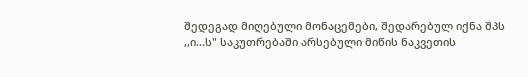შედეგად მიღებული მონაცემები, შედარებულ იქნა შპს ,,ი...ს" საკუთრებაში არსებული მიწის ნაკვეთის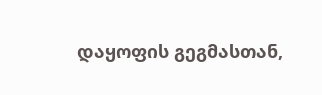დაყოფის გეგმასთან,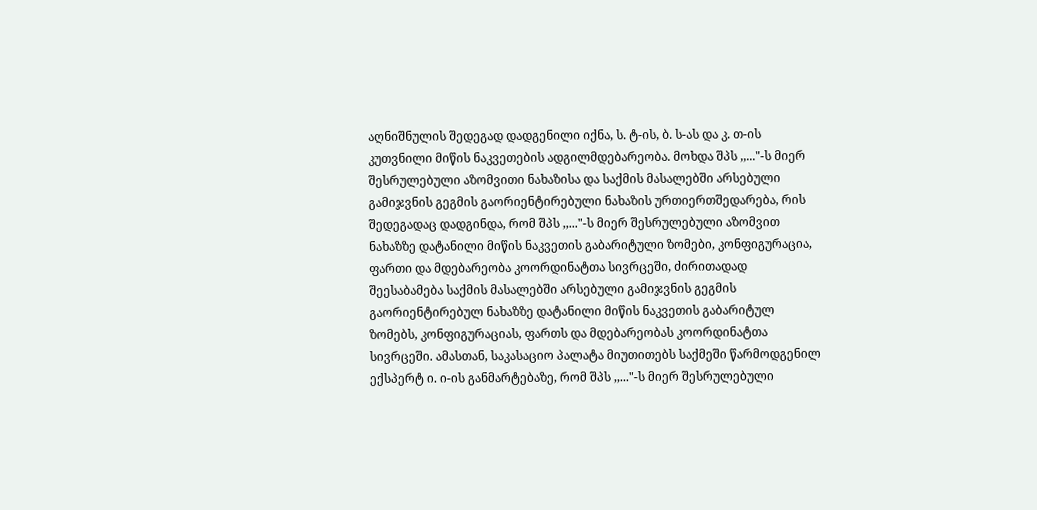აღნიშნულის შედეგად დადგენილი იქნა, ს. ტ-ის, ბ. ს-ას და კ. თ-ის კუთვნილი მიწის ნაკვეთების ადგილმდებარეობა. მოხდა შპს ,,..."-ს მიერ შესრულებული აზომვითი ნახაზისა და საქმის მასალებში არსებული გამიჯვნის გეგმის გაორიენტირებული ნახაზის ურთიერთშედარება, რის შედეგადაც დადგინდა, რომ შპს ,,..."-ს მიერ შესრულებული აზომვით ნახაზზე დატანილი მიწის ნაკვეთის გაბარიტული ზომები, კონფიგურაცია, ფართი და მდებარეობა კოორდინატთა სივრცეში, ძირითადად შეესაბამება საქმის მასალებში არსებული გამიჯვნის გეგმის გაორიენტირებულ ნახაზზე დატანილი მიწის ნაკვეთის გაბარიტულ ზომებს, კონფიგურაციას, ფართს და მდებარეობას კოორდინატთა სივრცეში. ამასთან, საკასაციო პალატა მიუთითებს საქმეში წარმოდგენილ ექსპერტ ი. ი-ის განმარტებაზე, რომ შპს ,,..."-ს მიერ შესრულებული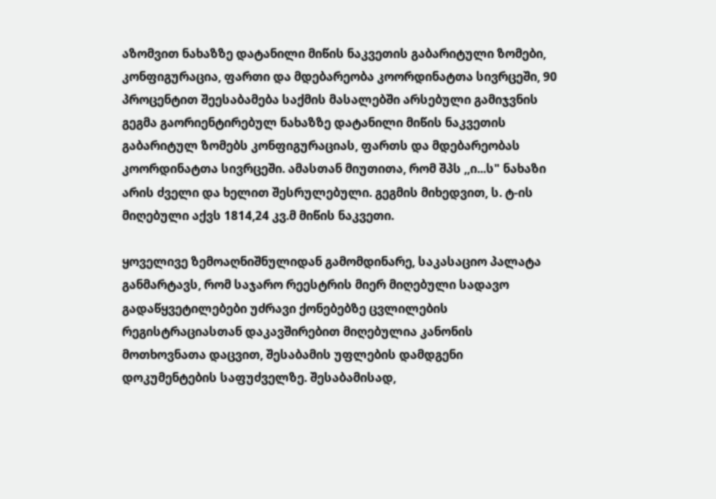აზომვით ნახაზზე დატანილი მიწის ნაკვეთის გაბარიტული ზომები, კონფიგურაცია, ფართი და მდებარეობა კოორდინატთა სივრცეში, 90 პროცენტით შეესაბამება საქმის მასალებში არსებული გამიჯვნის გეგმა გაორიენტირებულ ნახაზზე დატანილი მიწის ნაკვეთის გაბარიტულ ზომებს კონფიგურაციას, ფართს და მდებარეობას კოორდინატთა სივრცეში. ამასთან მიუთითა, რომ შპს ,,ი...ს" ნახაზი არის ძველი და ხელით შესრულებული. გეგმის მიხედვით, ს. ტ-ის მიღებული აქვს 1814,24 კვ.მ მიწის ნაკვეთი.

ყოველივე ზემოაღნიშნულიდან გამომდინარე, საკასაციო პალატა განმარტავს, რომ საჯარო რეესტრის მიერ მიღებული სადავო გადაწყვეტილებები უძრავი ქონებებზე ცვლილების რეგისტრაციასთან დაკავშირებით მიღებულია კანონის მოთხოვნათა დაცვით, შესაბამის უფლების დამდგენი დოკუმენტების საფუძველზე. შესაბამისად,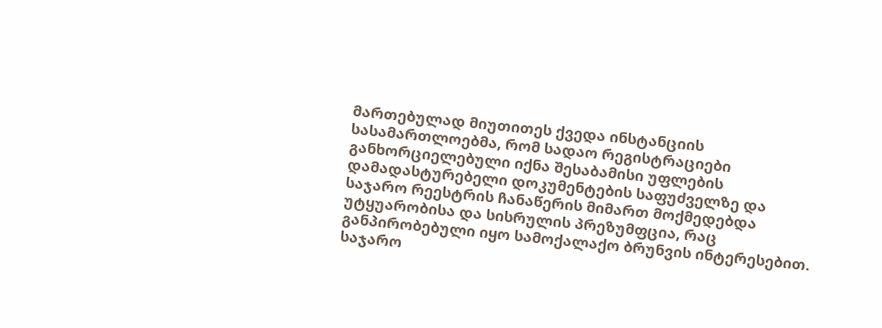მართებულად მიუთითეს ქვედა ინსტანციის სასამართლოებმა, რომ სადაო რეგისტრაციები განხორციელებული იქნა შესაბამისი უფლების დამადასტურებელი დოკუმენტების საფუძველზე და საჯარო რეესტრის ჩანაწერის მიმართ მოქმედებდა უტყუარობისა და სისრულის პრეზუმფცია, რაც განპირობებული იყო სამოქალაქო ბრუნვის ინტერესებით. საჯარო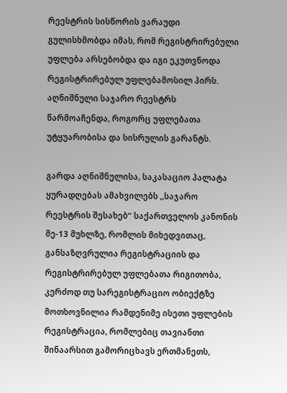რეესტრის სისწორის ვარაუდი გულისხმობდა იმას, რომ რეგისტრირებული უფლება არსებობდა და იგი ეკუთვნოდა რეგისტრირებულ უფლებამოსილ პირს. აღნიშნული საჯარო რეესტრს წარმოაჩენდა, როგორც უფლებათა უტყუარობისა და სისრულის გარანტს.

გარდა აღნიშნულისა, საკასაციო პალატა ყურადღებას ამახვილებს ,,საჯარო რეესტრის შესახებ’’ საქართველოს კანონის მე-13 მუხლზე, რომლის მიხედვითაც, განსაზღვრულია რეგისტრაციის და რეგისტრირებულ უფლებათა რიგითობა, კერძოდ თუ სარეგისტრაციო ობიექტზე მოთხოვნილია რამდენიმე ისეთი უფლების რეგისტრაცია, რომლებიც თავიანთი შინაარსით გამორიცხავს ერთმანეთს,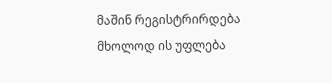მაშინ რეგისტრირდება მხოლოდ ის უფლება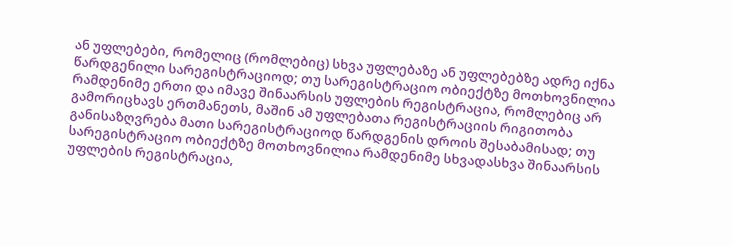ან უფლებები, რომელიც (რომლებიც) სხვა უფლებაზე ან უფლებებზე ადრე იქნა წარდგენილი სარეგისტრაციოდ; თუ სარეგისტრაციო ობიექტზე მოთხოვნილია რამდენიმე ერთი და იმავე შინაარსის უფლების რეგისტრაცია, რომლებიც არ გამორიცხავს ერთმანეთს, მაშინ ამ უფლებათა რეგისტრაციის რიგითობა განისაზღვრება მათი სარეგისტრაციოდ წარდგენის დროის შესაბამისად; თუ სარეგისტრაციო ობიექტზე მოთხოვნილია რამდენიმე სხვადასხვა შინაარსის უფლების რეგისტრაცია,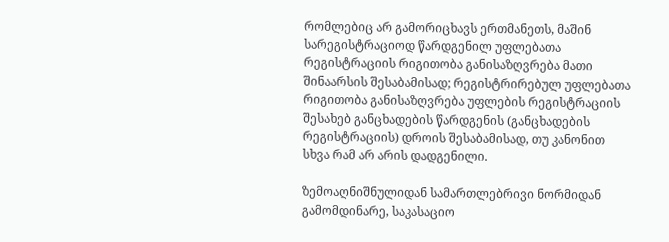რომლებიც არ გამორიცხავს ერთმანეთს, მაშინ სარეგისტრაციოდ წარდგენილ უფლებათა რეგისტრაციის რიგითობა განისაზღვრება მათი შინაარსის შესაბამისად; რეგისტრირებულ უფლებათა რიგითობა განისაზღვრება უფლების რეგისტრაციის შესახებ განცხადების წარდგენის (განცხადების რეგისტრაციის) დროის შესაბამისად, თუ კანონით სხვა რამ არ არის დადგენილი.

ზემოაღნიშნულიდან სამართლებრივი ნორმიდან გამომდინარე, საკასაციო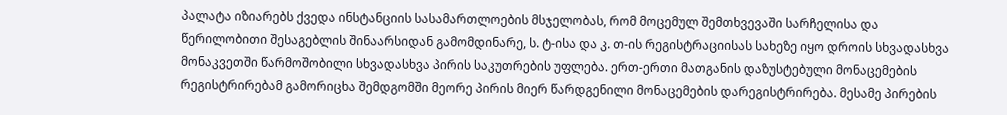პალატა იზიარებს ქვედა ინსტანციის სასამართლოების მსჯელობას, რომ მოცემულ შემთხვევაში სარჩელისა და წერილობითი შესაგებლის შინაარსიდან გამომდინარე, ს. ტ-ისა და კ. თ-ის რეგისტრაციისას სახეზე იყო დროის სხვადასხვა მონაკვეთში წარმოშობილი სხვადასხვა პირის საკუთრების უფლება. ერთ-ერთი მათგანის დაზუსტებული მონაცემების რეგისტრირებამ გამორიცხა შემდგომში მეორე პირის მიერ წარდგენილი მონაცემების დარეგისტრირება. მესამე პირების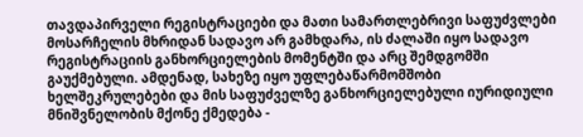თავდაპირველი რეგისტრაციები და მათი სამართლებრივი საფუძვლები მოსარჩელის მხრიდან სადავო არ გამხდარა, ის ძალაში იყო სადავო რეგისტრაციის განხორციელების მომენტში და არც შემდგომში გაუქმებული. ამდენად, სახეზე იყო უფლებაწარმომშობი ხელშეკრულებები და მის საფუძველზე განხორციელებული იურიდიული მნიშვნელობის მქონე ქმედება -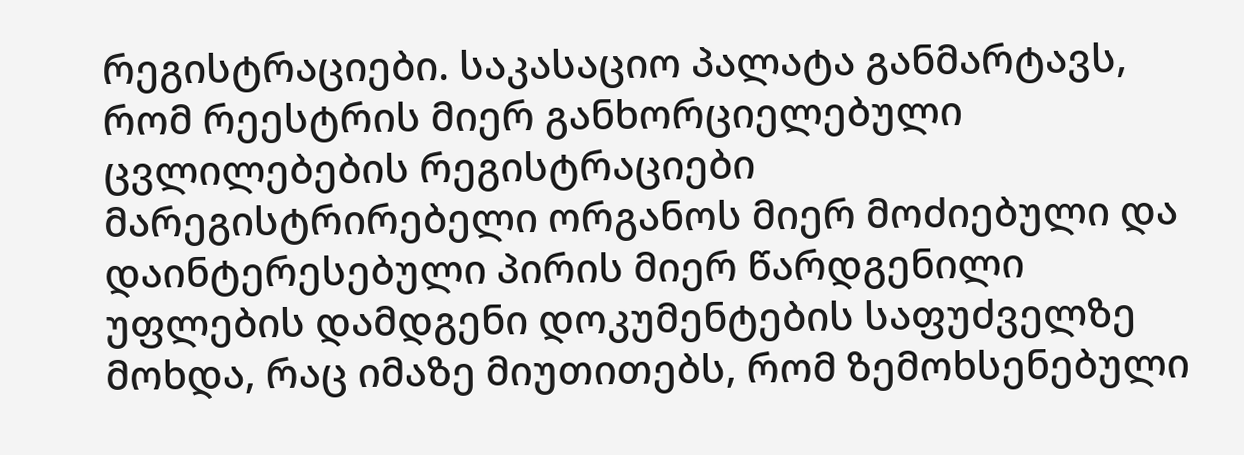რეგისტრაციები. საკასაციო პალატა განმარტავს, რომ რეესტრის მიერ განხორციელებული ცვლილებების რეგისტრაციები მარეგისტრირებელი ორგანოს მიერ მოძიებული და დაინტერესებული პირის მიერ წარდგენილი უფლების დამდგენი დოკუმენტების საფუძველზე მოხდა, რაც იმაზე მიუთითებს, რომ ზემოხსენებული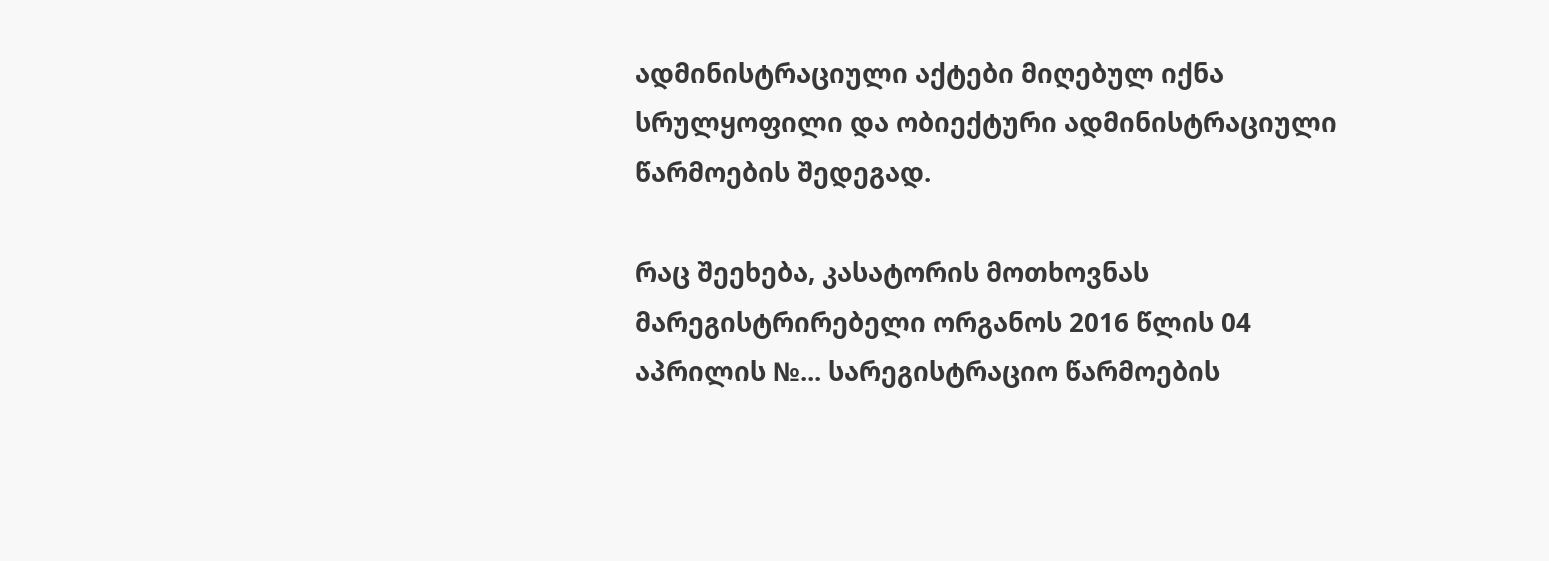ადმინისტრაციული აქტები მიღებულ იქნა სრულყოფილი და ობიექტური ადმინისტრაციული წარმოების შედეგად.

რაც შეეხება, კასატორის მოთხოვნას მარეგისტრირებელი ორგანოს 2016 წლის 04 აპრილის №... სარეგისტრაციო წარმოების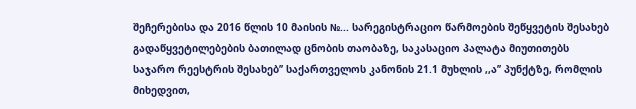შეჩერებისა და 2016 წლის 10 მაისის №... სარეგისტრაციო წარმოების შეწყვეტის შესახებ გადაწყვეტილებების ბათილად ცნობის თაობაზე, საკასაციო პალატა მიუთითებს საჯარო რეესტრის შესახებ’’ საქართველოს კანონის 21.1 მუხლის ,,ა’’ პუნქტზე, რომლის მიხედვით,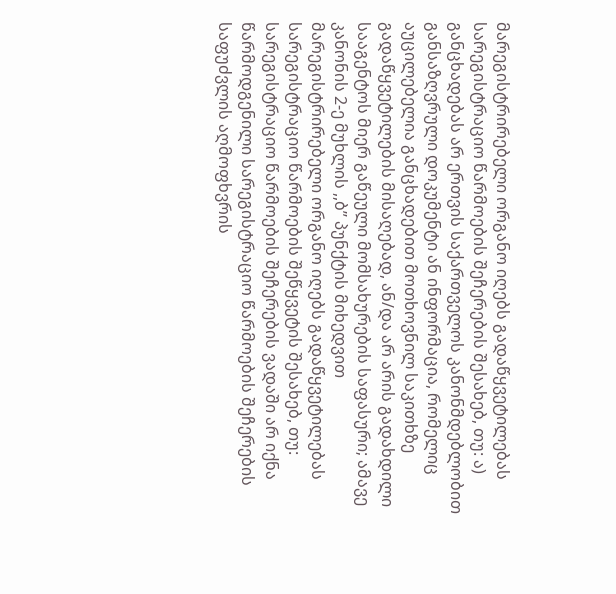მარეგისტრირებელი ორგანო იღებს გადაწყვეტილებას სარეგისტრაციო წარმოების შეჩერების შესახებ, თუ: ა) განცხადებას არ ერთვის საქართველოს კანონმდებლობით განსაზღვრული დოკუმენტი ან ინფორმაცია, რომელიც აუცილებელია განცხადებით მოთხოვნილ საკითხზე გადაწყვეტილების მისაღებად, ან/და არ არის გადახდილი სააგენტოს მიერ გაწეული მომსახურების საფასური; ამავე კანონის 2-ე მუხლის ,,ბ’’ პუნქტის მიხედვით მარეგისტრირებელი ორგანო იღებს გადაწყვეტილებას სარეგისტრაციო წარმოების შეწყვეტის შესახებ, თუ: სარეგისტრაციო წარმოების შეჩერების ვადაში არ იქნა წარმოდგენილი სარეგისტრაციო წარმოების შეჩერების საფუძვლის აღმოფხვრის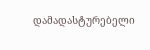დამადასტურებელი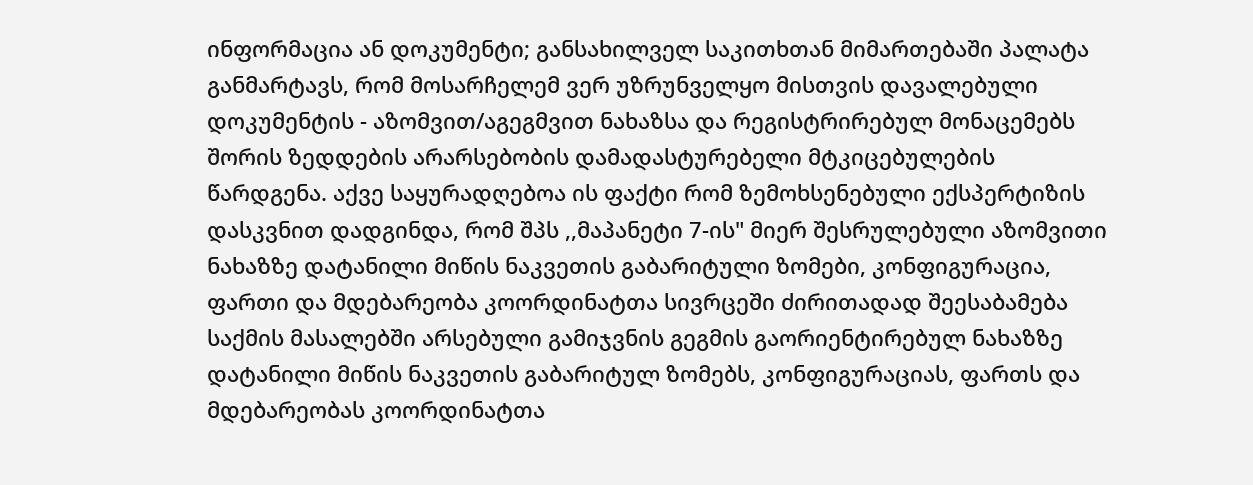ინფორმაცია ან დოკუმენტი; განსახილველ საკითხთან მიმართებაში პალატა განმარტავს, რომ მოსარჩელემ ვერ უზრუნველყო მისთვის დავალებული დოკუმენტის - აზომვით/აგეგმვით ნახაზსა და რეგისტრირებულ მონაცემებს შორის ზედდების არარსებობის დამადასტურებელი მტკიცებულების წარდგენა. აქვე საყურადღებოა ის ფაქტი რომ ზემოხსენებული ექსპერტიზის დასკვნით დადგინდა, რომ შპს ,,მაპანეტი 7-ის" მიერ შესრულებული აზომვითი ნახაზზე დატანილი მიწის ნაკვეთის გაბარიტული ზომები, კონფიგურაცია, ფართი და მდებარეობა კოორდინატთა სივრცეში ძირითადად შეესაბამება საქმის მასალებში არსებული გამიჯვნის გეგმის გაორიენტირებულ ნახაზზე დატანილი მიწის ნაკვეთის გაბარიტულ ზომებს, კონფიგურაციას, ფართს და მდებარეობას კოორდინატთა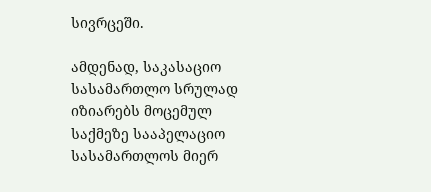სივრცეში.

ამდენად, საკასაციო სასამართლო სრულად იზიარებს მოცემულ საქმეზე სააპელაციო სასამართლოს მიერ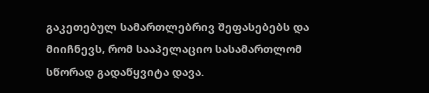გაკეთებულ სამართლებრივ შეფასებებს და მიიჩნევს, რომ სააპელაციო სასამართლომ სწორად გადაწყვიტა დავა.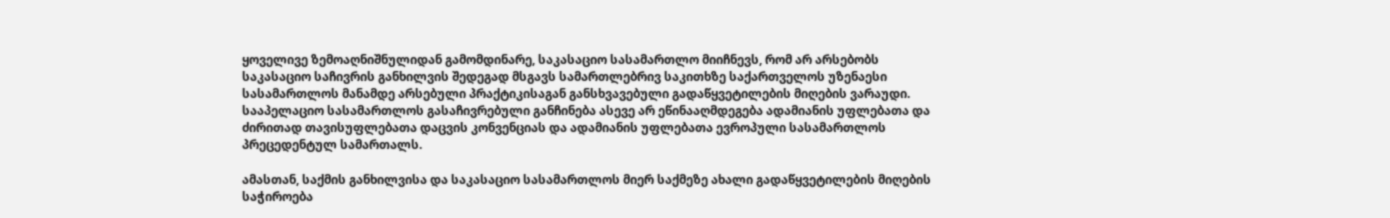ყოველივე ზემოაღნიშნულიდან გამომდინარე, საკასაციო სასამართლო მიიჩნევს, რომ არ არსებობს საკასაციო საჩივრის განხილვის შედეგად მსგავს სამართლებრივ საკითხზე საქართველოს უზენაესი სასამართლოს მანამდე არსებული პრაქტიკისაგან განსხვავებული გადაწყვეტილების მიღების ვარაუდი. სააპელაციო სასამართლოს გასაჩივრებული განჩინება ასევე არ ეწინააღმდეგება ადამიანის უფლებათა და ძირითად თავისუფლებათა დაცვის კონვენციას და ადამიანის უფლებათა ევროპული სასამართლოს პრეცედენტულ სამართალს.

ამასთან, საქმის განხილვისა და საკასაციო სასამართლოს მიერ საქმეზე ახალი გადაწყვეტილების მიღების საჭიროება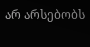არ არსებობს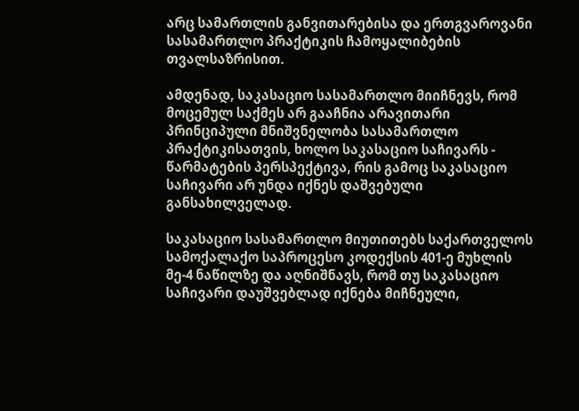არც სამართლის განვითარებისა და ერთგვაროვანი სასამართლო პრაქტიკის ჩამოყალიბების თვალსაზრისით.

ამდენად, საკასაციო სასამართლო მიიჩნევს, რომ მოცემულ საქმეს არ გააჩნია არავითარი პრინციპული მნიშვნელობა სასამართლო პრაქტიკისათვის, ხოლო საკასაციო საჩივარს - წარმატების პერსპექტივა, რის გამოც საკასაციო საჩივარი არ უნდა იქნეს დაშვებული განსახილველად.

საკასაციო სასამართლო მიუთითებს საქართველოს სამოქალაქო საპროცესო კოდექსის 401-ე მუხლის მე-4 ნაწილზე და აღნიშნავს, რომ თუ საკასაციო საჩივარი დაუშვებლად იქნება მიჩნეული,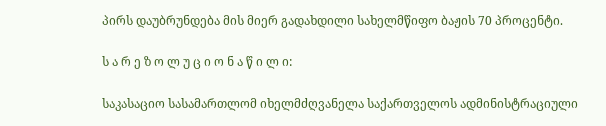პირს დაუბრუნდება მის მიერ გადახდილი სახელმწიფო ბაჟის 70 პროცენტი.

ს ა რ ე ზ ო ლ უ ც ი ო ნ ა წ ი ლ ი:

საკასაციო სასამართლომ იხელმძღვანელა საქართველოს ადმინისტრაციული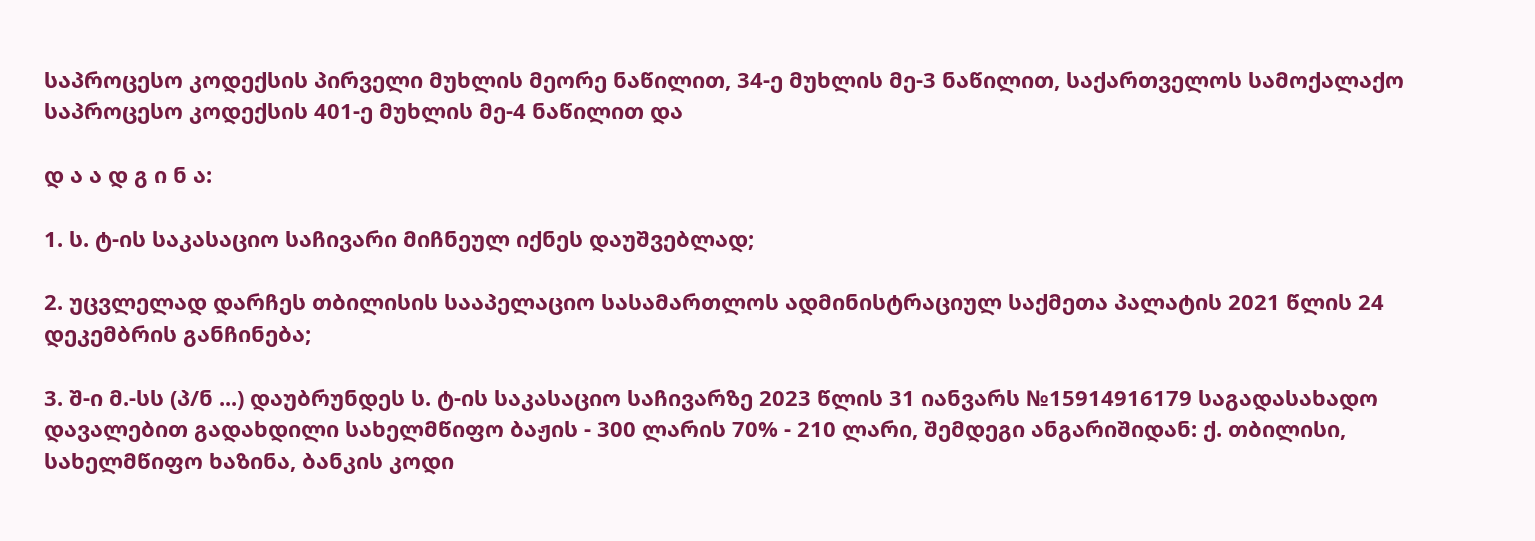საპროცესო კოდექსის პირველი მუხლის მეორე ნაწილით, 34-ე მუხლის მე-3 ნაწილით, საქართველოს სამოქალაქო საპროცესო კოდექსის 401-ე მუხლის მე-4 ნაწილით და

დ ა ა დ გ ი ნ ა:

1. ს. ტ-ის საკასაციო საჩივარი მიჩნეულ იქნეს დაუშვებლად;

2. უცვლელად დარჩეს თბილისის სააპელაციო სასამართლოს ადმინისტრაციულ საქმეთა პალატის 2021 წლის 24 დეკემბრის განჩინება;

3. შ-ი მ.-სს (პ/ნ ...) დაუბრუნდეს ს. ტ-ის საკასაციო საჩივარზე 2023 წლის 31 იანვარს №15914916179 საგადასახადო დავალებით გადახდილი სახელმწიფო ბაჟის - 300 ლარის 70% - 210 ლარი, შემდეგი ანგარიშიდან: ქ. თბილისი, სახელმწიფო ხაზინა, ბანკის კოდი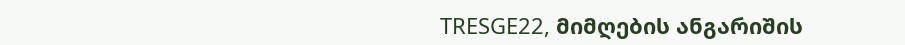TRESGE22, მიმღების ანგარიშის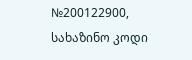№200122900, სახაზინო კოდი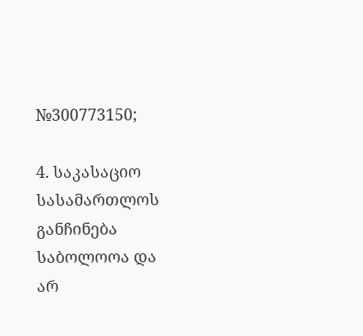№300773150;

4. საკასაციო სასამართლოს განჩინება საბოლოოა და არ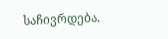საჩივრდება.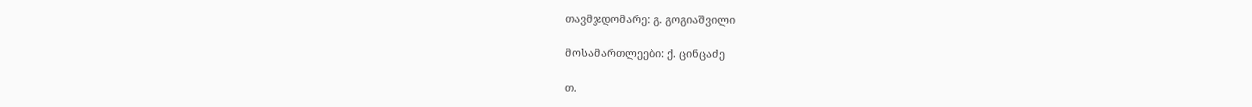თავმჯდომარე: გ. გოგიაშვილი

მოსამართლეები: ქ. ცინცაძე

თ.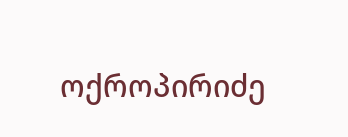ოქროპირიძე